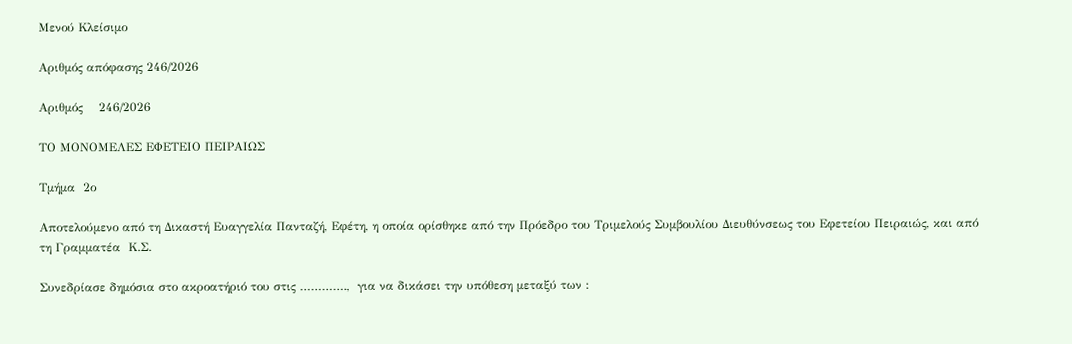Μενού Κλείσιμο

Αριθμός απόφασης 246/2026

Αριθμός    246/2026

ΤΟ ΜΟΝΟΜΕΛΕΣ ΕΦΕΤΕΙΟ ΠΕΙΡΑΙΩΣ

Τμήμα  2ο

Αποτελούμενο από τη Δικαστή Ευαγγελία Πανταζή, Εφέτη, η οποία ορίσθηκε από την Πρόεδρο του Τριμελούς Συμβουλίου Διευθύνσεως του Εφετείου Πειραιώς, και από τη Γραμματέα  Κ.Σ.

Συνεδρίασε δημόσια στο ακροατήριό του στις ………….,  για να δικάσει την υπόθεση μεταξύ των :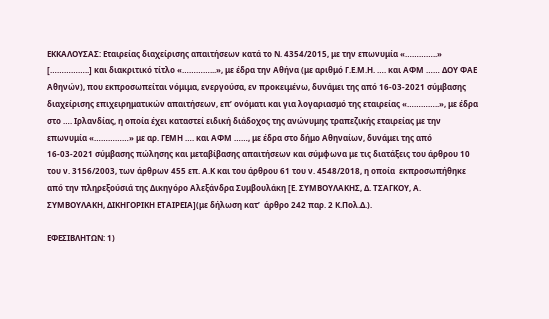ΕΚΚΑΛΟΥΣΑΣ: Εταιρείας διαχείρισης απαιτήσεων κατά το Ν. 4354/2015, με την επωνυμία «…………..» [……………..] και διακριτικό τίτλο «…………...», με έδρα την Αθήνα (με αριθμό Γ.Ε.Μ.Η. …. και ΑΦΜ …… ΔΟΥ ΦΑΕ Αθηνών), που εκπροσωπείται νόμιμα, ενεργούσα, εν προκειμένω, δυνάμει της από 16-03-2021 σύμβασης διαχείρισης επιχειρηματικών απαιτήσεων, επ’ ονόματι και για λογαριασμό της εταιρείας «…………..», με έδρα στο …. Ιρλανδίας, η οποία έχει καταστεί ειδική διάδοχος της ανώνυμης τραπεζικής εταιρείας με την επωνυμία «……………» με αρ. ΓΕΜΗ …. και ΑΦΜ ……, με έδρα στο δήμο Αθηναίων, δυνάμει της από 16-03-2021 σύμβασης πώλησης και μεταβίβασης απαιτήσεων και σύμφωνα με τις διατάξεις του άρθρου 10 του ν. 3156/2003, των άρθρων 455 επ. Α.Κ και του άρθρου 61 του ν. 4548/2018, η οποία  εκπροσωπήθηκε από την πληρεξούσιά της Δικηγόρο Αλεξάνδρα Συμβουλάκη [Ε. ΣΥΜΒΟΥΛΑΚΗΣ, Δ. ΤΣΑΓΚΟΥ, Α. ΣΥΜΒΟΥΛΑΚΗ, ΔΙΚΗΓΟΡΙΚΗ ΕΤΑΙΡΕΙΑ](με δήλωση κατ’  άρθρο 242 παρ. 2 Κ.Πολ.Δ.).

ΕΦΕΣΙΒΛΗΤΩΝ: 1)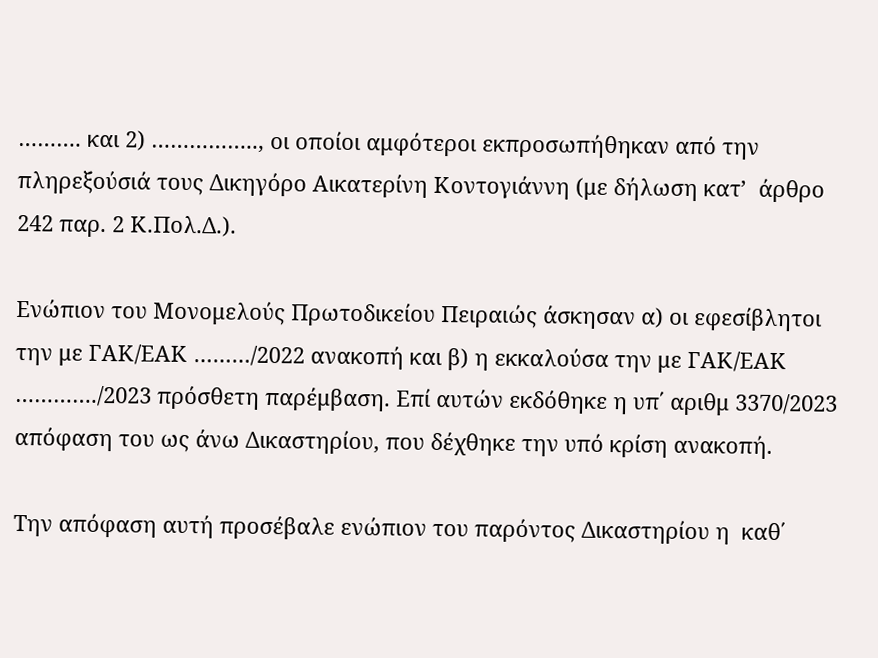………. και 2) …………….., οι οποίοι αμφότεροι εκπροσωπήθηκαν από την πληρεξούσιά τους Δικηγόρο Αικατερίνη Κοντογιάννη (με δήλωση κατ’  άρθρο 242 παρ. 2 Κ.Πολ.Δ.).

Ενώπιον του Μονομελούς Πρωτοδικείου Πειραιώς άσκησαν α) οι εφεσίβλητοι την με ΓΑΚ/ΕΑΚ ………/2022 ανακοπή και β) η εκκαλούσα την με ΓΑΚ/ΕΑΚ …………./2023 πρόσθετη παρέμβαση. Επί αυτών εκδόθηκε η υπ΄ αριθμ 3370/2023 απόφαση του ως άνω Δικαστηρίου, που δέχθηκε την υπό κρίση ανακοπή.

Την απόφαση αυτή προσέβαλε ενώπιον του παρόντος Δικαστηρίου η  καθ΄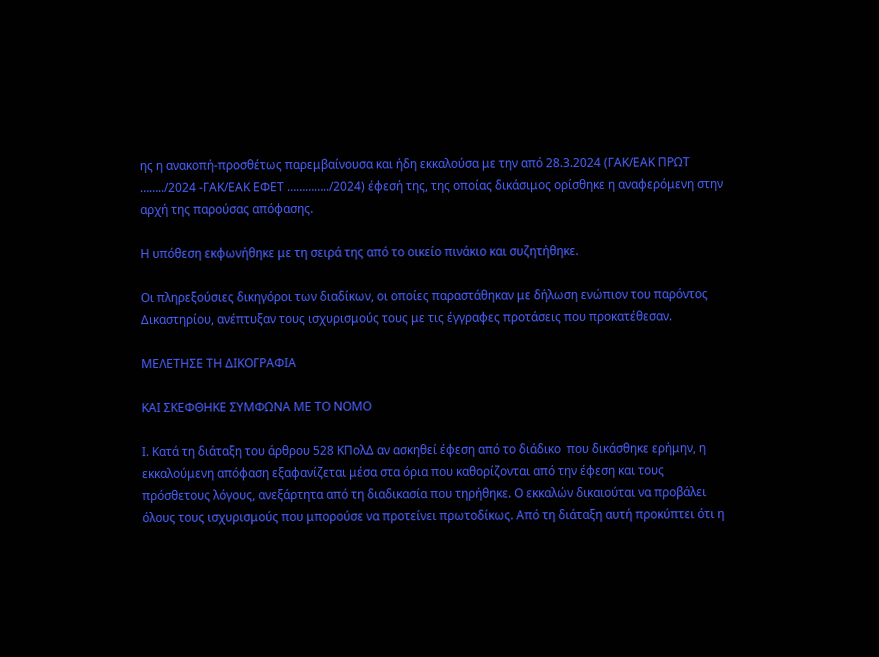ης η ανακοπή-προσθέτως παρεμβαίνουσα και ήδη εκκαλούσα με την από 28.3.2024 (ΓΑΚ/ΕΑΚ ΠΡΩΤ  ……../2024 -ΓΑΚ/ΕΑΚ ΕΦΕΤ …………../2024) έφεσή της, της οποίας δικάσιμος ορίσθηκε η αναφερόμενη στην αρχή της παρούσας απόφασης.

Η υπόθεση εκφωνήθηκε με τη σειρά της από το οικείο πινάκιο και συζητήθηκε.

Οι πληρεξούσιες δικηγόροι των διαδίκων, οι οποίες παραστάθηκαν με δήλωση ενώπιον του παρόντος Δικαστηρίου, ανέπτυξαν τους ισχυρισμούς τους με τις έγγραφες προτάσεις που προκατέθεσαν.

ΜΕΛΕΤΗΣΕ ΤΗ ΔΙΚΟΓΡΑΦΙΑ

ΚΑΙ ΣΚΕΦΘΗΚΕ ΣΥΜΦΩΝΑ ΜΕ ΤΟ ΝΟΜΟ

Ι. Κατά τη διάταξη του άρθρου 528 ΚΠολΔ αν ασκηθεί έφεση από το διάδικο  που δικάσθηκε ερήμην, η εκκαλούμενη απόφαση εξαφανίζεται μέσα στα όρια που καθορίζονται από την έφεση και τους πρόσθετους λόγους, ανεξάρτητα από τη διαδικασία που τηρήθηκε. Ο εκκαλών δικαιούται να προβάλει όλους τους ισχυρισμούς που μπορούσε να προτείνει πρωτοδίκως. Από τη διάταξη αυτή προκύπτει ότι η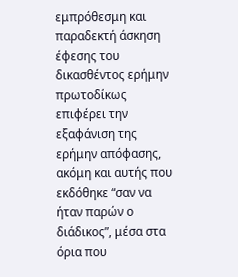εμπρόθεσμη και παραδεκτή άσκηση έφεσης του δικασθέντος ερήμην πρωτοδίκως επιφέρει την εξαφάνιση της ερήμην απόφασης, ακόμη και αυτής που εκδόθηκε “σαν να ήταν παρών ο διάδικος”, μέσα στα όρια που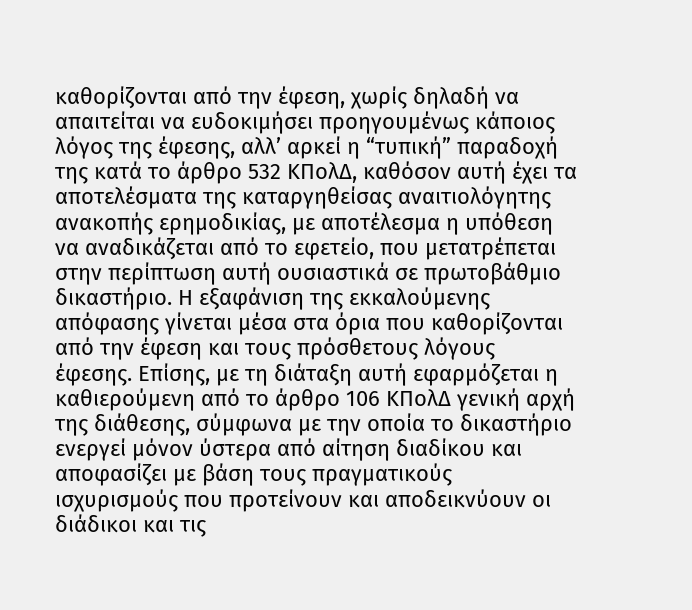καθορίζονται από την έφεση, χωρίς δηλαδή να απαιτείται να ευδοκιμήσει προηγουμένως κάποιος λόγος της έφεσης, αλλ’ αρκεί η “τυπική” παραδοχή της κατά το άρθρο 532 ΚΠολΔ, καθόσον αυτή έχει τα αποτελέσματα της καταργηθείσας αναιτιολόγητης ανακοπής ερημοδικίας, με αποτέλεσμα η υπόθεση να αναδικάζεται από το εφετείο, που μετατρέπεται στην περίπτωση αυτή ουσιαστικά σε πρωτοβάθμιο δικαστήριο. Η εξαφάνιση της εκκαλούμενης απόφασης γίνεται μέσα στα όρια που καθορίζονται από την έφεση και τους πρόσθετους λόγους έφεσης. Επίσης, με τη διάταξη αυτή εφαρμόζεται η καθιερούμενη από το άρθρο 106 ΚΠολΔ γενική αρχή της διάθεσης, σύμφωνα με την οποία το δικαστήριο ενεργεί μόνον ύστερα από αίτηση διαδίκου και αποφασίζει με βάση τους πραγματικούς ισχυρισμούς που προτείνουν και αποδεικνύουν οι διάδικοι και τις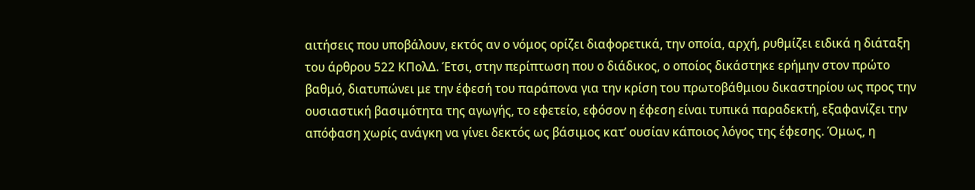αιτήσεις που υποβάλουν, εκτός αν ο νόμος ορίζει διαφορετικά, την οποία, αρχή, ρυθμίζει ειδικά η διάταξη του άρθρου 522 ΚΠολΔ. Έτσι, στην περίπτωση που ο διάδικος, ο οποίος δικάστηκε ερήμην στον πρώτο βαθμό, διατυπώνει με την έφεσή του παράπονα για την κρίση του πρωτοβάθμιου δικαστηρίου ως προς την ουσιαστική βασιμότητα της αγωγής, το εφετείο, εφόσον η έφεση είναι τυπικά παραδεκτή, εξαφανίζει την απόφαση χωρίς ανάγκη να γίνει δεκτός ως βάσιμος κατ’ ουσίαν κάποιος λόγος της έφεσης. Όμως, η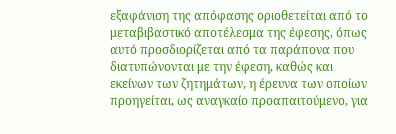εξαφάνιση της απόφασης οριοθετείται από το μεταβιβαστικό αποτέλεσμα της έφεσης, όπως αυτό προσδιορίζεται από τα παράπονα που διατυπώνονται με την έφεση, καθώς και εκείνων των ζητημάτων, η έρευνα των οποίων προηγείται, ως αναγκαίο προαπαιτούμενο, για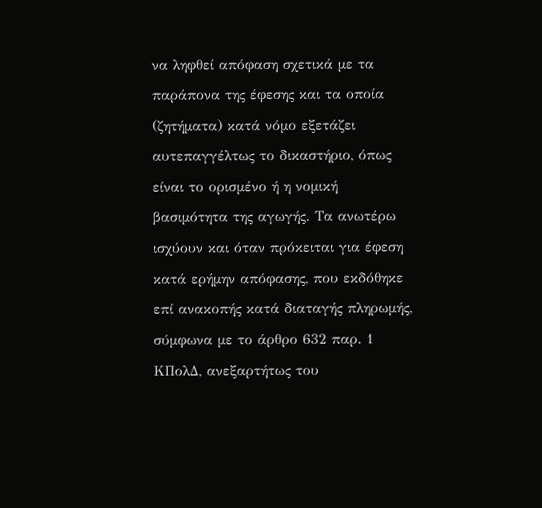να ληφθεί απόφαση σχετικά με τα παράπονα της έφεσης και τα οποία (ζητήματα) κατά νόμο εξετάζει αυτεπαγγέλτως το δικαστήριο, όπως είναι το ορισμένο ή η νομική βασιμότητα της αγωγής. Τα ανωτέρω ισχύουν και όταν πρόκειται για έφεση κατά ερήμην απόφασης, που εκδόθηκε επί ανακοπής κατά διαταγής πληρωμής, σύμφωνα με το άρθρο 632 παρ. 1 ΚΠολΔ, ανεξαρτήτως του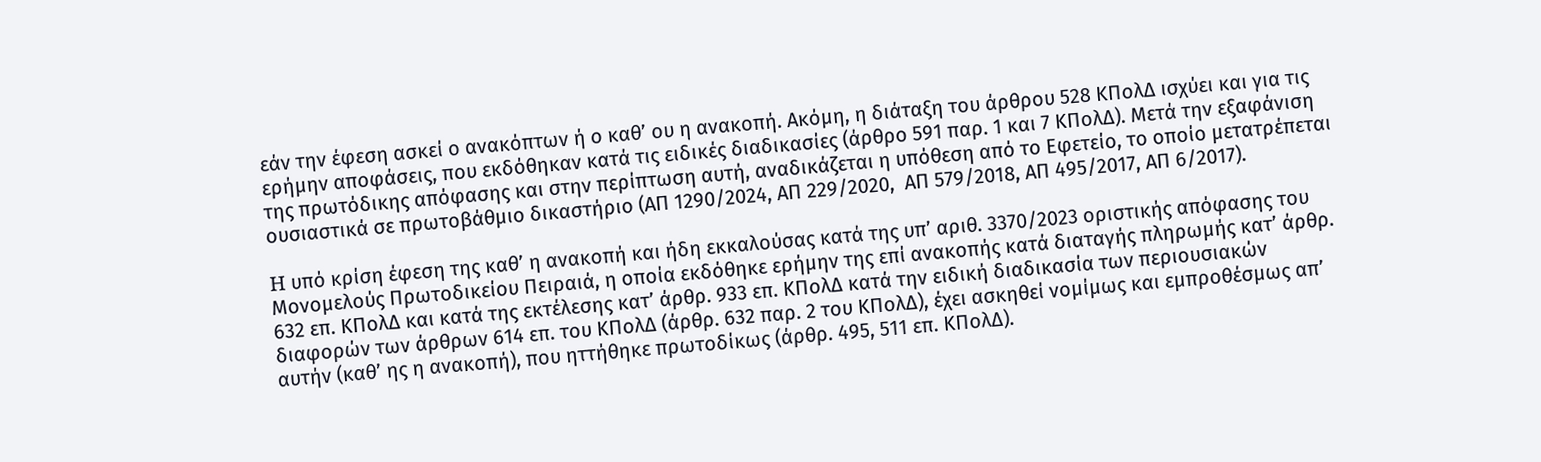εάν την έφεση ασκεί ο ανακόπτων ή ο καθ’ ου η ανακοπή. Ακόμη, η διάταξη του άρθρου 528 ΚΠολΔ ισχύει και για τις ερήμην αποφάσεις, που εκδόθηκαν κατά τις ειδικές διαδικασίες (άρθρο 591 παρ. 1 και 7 ΚΠολΔ). Μετά την εξαφάνιση της πρωτόδικης απόφασης και στην περίπτωση αυτή, αναδικάζεται η υπόθεση από το Εφετείο, το οποίο μετατρέπεται ουσιαστικά σε πρωτοβάθμιο δικαστήριο (ΑΠ 1290/2024, ΑΠ 229/2020,  ΑΠ 579/2018, ΑΠ 495/2017, ΑΠ 6/2017).

H υπό κρίση έφεση της καθ’ η ανακοπή και ήδη εκκαλούσας κατά της υπ’ αριθ. 3370/2023 οριστικής απόφασης του Μονομελούς Πρωτοδικείου Πειραιά, η οποία εκδόθηκε ερήμην της επί ανακοπής κατά διαταγής πληρωμής κατ’ άρθρ. 632 επ. ΚΠολΔ και κατά της εκτέλεσης κατ’ άρθρ. 933 επ. ΚΠολΔ κατά την ειδική διαδικασία των περιουσιακών διαφορών των άρθρων 614 επ. του ΚΠολΔ (άρθρ. 632 παρ. 2 του ΚΠολΔ), έχει ασκηθεί νομίμως και εμπροθέσμως απ’ αυτήν (καθ’ ης η ανακοπή), που ηττήθηκε πρωτοδίκως (άρθρ. 495, 511 επ. ΚΠολΔ).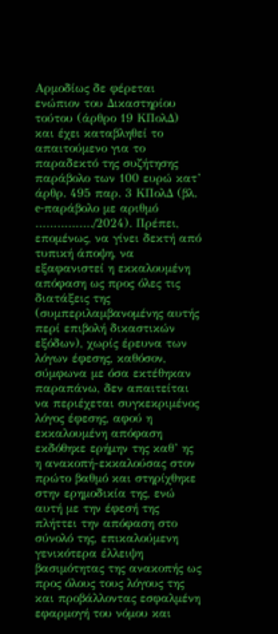Αρμοδίως δε φέρεται ενώπιον του Δικαστηρίου τούτου (άρθρο 19 ΚΠολΔ) και έχει καταβληθεί το απαιτούμενο για το παραδεκτό της συζήτησης παράβολο των 100 ευρώ κατ’ άρθρ. 495 παρ. 3 ΚΠολΔ (βλ. e-παράβολο με αριθμό ……………./2024). Πρέπει, επομένως, να γίνει δεκτή από τυπική άποψη, να εξαφανιστεί η εκκαλουμένη απόφαση ως προς όλες τις διατάξεις της (συμπεριλαμβανομένης αυτής περί επιβολή δικαστικών εξόδων), χωρίς έρευνα των λόγων έφεσης, καθόσον, σύμφωνα με όσα εκτέθηκαν παραπάνω, δεν απαιτείται να περιέχεται συγκεκριμένος λόγος έφεσης, αφού η εκκαλουμένη απόφαση εκδόθηκε ερήμην της καθ’ ης η ανακοπή-εκκαλούσας στον πρώτο βαθμό και στηρίχθηκε στην ερημοδικία της, ενώ αυτή με την έφεσή της πλήττει την απόφαση στο σύνολό της, επικαλούμενη γενικότερα έλλειψη βασιμότητας της ανακοπής ως προς όλους τους λόγους της και προβάλλοντας εσφαλμένη εφαρμογή του νόμου και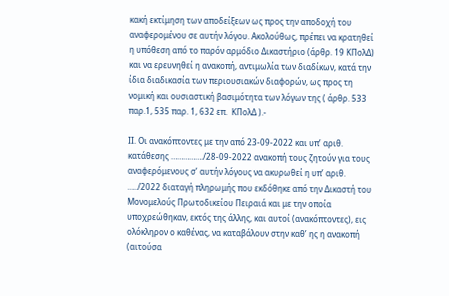κακή εκτίμηση των αποδείξεων ως προς την αποδοχή του αναφερομένου σε αυτήν λόγου. Ακολούθως, πρέπει να κρατηθεί η υπόθεση από το παρόν αρμόδιο Δικαστήριο (άρθρ. 19 ΚΠολΔ) και να ερευνηθεί η ανακοπή, αντιμωλία των διαδίκων, κατά την ίδια διαδικασία των περιουσιακών διαφορών, ως προς τη νομική και ουσιαστική βασιμότητα των λόγων της ( άρθρ. 533 παρ.1, 535 παρ. 1, 632 επ.  ΚΠολΔ ).-

ΙΙ. Οι ανακόπτοντες με την από 23-09-2022 και υπ’ αριθ. κατάθεσης ……………./28-09-2022 ανακοπή τους ζητούν για τους αναφερόμενους σ’ αυτήν λόγους να ακυρωθεί η υπ’ αριθ. …../2022 διαταγή πληρωμής που εκδόθηκε από την Δικαστή του Μονομελούς Πρωτοδικείου Πειραιά και με την οποία υποχρεώθηκαν, εκτός της άλλης, και αυτοί (ανακόπτοντες), εις ολόκληρον ο καθένας, να καταβάλουν στην καθ’ ης η ανακοπή (αιτούσα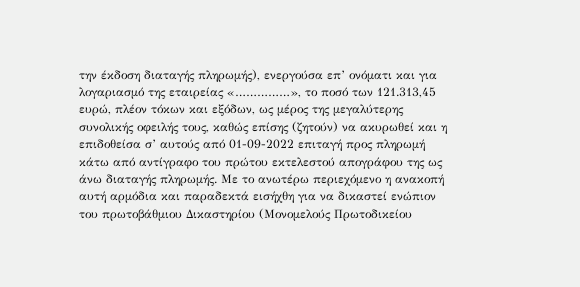την έκδοση διαταγής πληρωμής), ενεργούσα επ’ ονόματι και για λογαριασμό της εταιρείας «……………», το ποσό των 121.313,45 ευρώ, πλέον τόκων και εξόδων, ως μέρος της μεγαλύτερης συνολικής οφειλής τους, καθώς επίσης (ζητούν) να ακυρωθεί και η επιδοθείσα σ’ αυτούς από 01-09-2022 επιταγή προς πληρωμή κάτω από αντίγραφο του πρώτου εκτελεστού απογράφου της ως άνω διαταγής πληρωμής. Με το ανωτέρω περιεχόμενο η ανακοπή αυτή αρμόδια και παραδεκτά εισήχθη για να δικαστεί ενώπιον του πρωτοβάθμιου Δικαστηρίου (Μονομελούς Πρωτοδικείου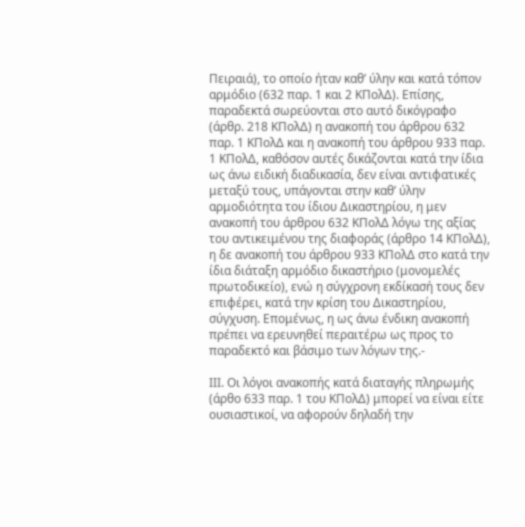Πειραιά), το οποίο ήταν καθ’ ύλην και κατά τόπον αρμόδιο (632 παρ. 1 και 2 ΚΠολΔ). Επίσης, παραδεκτά σωρεύονται στο αυτό δικόγραφο (άρθρ. 218 ΚΠολΔ) η ανακοπή του άρθρου 632 παρ. 1 ΚΠολΔ και η ανακοπή του άρθρου 933 παρ. 1 ΚΠολΔ, καθόσον αυτές δικάζονται κατά την ίδια ως άνω ειδική διαδικασία, δεν είναι αντιφατικές μεταξύ τους, υπάγονται στην καθ’ ύλην αρμοδιότητα του ίδιου Δικαστηρίου, η μεν ανακοπή του άρθρου 632 ΚΠολΔ λόγω της αξίας του αντικειμένου της διαφοράς (άρθρο 14 ΚΠολΔ), η δε ανακοπή του άρθρου 933 ΚΠολΔ στο κατά την ίδια διάταξη αρμόδιο δικαστήριο (μονομελές πρωτοδικείο), ενώ η σύγχρονη εκδίκασή τους δεν επιφέρει, κατά την κρίση του Δικαστηρίου, σύγχυση. Επομένως, η ως άνω ένδικη ανακοπή πρέπει να ερευνηθεί περαιτέρω ως προς το παραδεκτό και βάσιμο των λόγων της.-

ΙΙΙ. Οι λόγοι ανακοπής κατά διαταγής πληρωμής (άρθο 633 παρ. 1 του ΚΠολΔ) μπορεί να είναι είτε ουσιαστικοί, να αφορούν δηλαδή την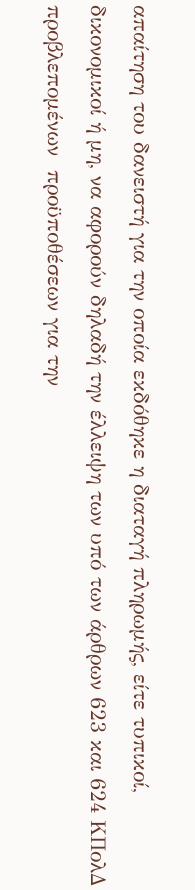απαίτηση του δανειστή για την οποία εκδόθηκε η διαταγή πληρωμής, είτε τυπικοί, δικονομικοί ή μη, να αφορούν δηλαδή την έλλειψη των υπό των άρθρων 623 και 624 ΚΠολΔ προβλεπομένων  προϋποθέσεων για την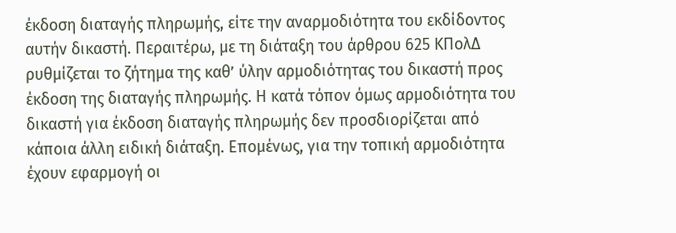έκδοση διαταγής πληρωμής, είτε την αναρμοδιότητα του εκδίδοντος αυτήν δικαστή. Περαιτέρω, με τη διάταξη του άρθρου 625 ΚΠολΔ ρυθμίζεται το ζήτημα της καθ’ ύλην αρμοδιότητας του δικαστή προς έκδοση της διαταγής πληρωμής. Η κατά τόπον όμως αρμοδιότητα του δικαστή για έκδοση διαταγής πληρωμής δεν προσδιορίζεται από κάποια άλλη ειδική διάταξη. Επομένως, για την τοπική αρμοδιότητα έχουν εφαρμογή οι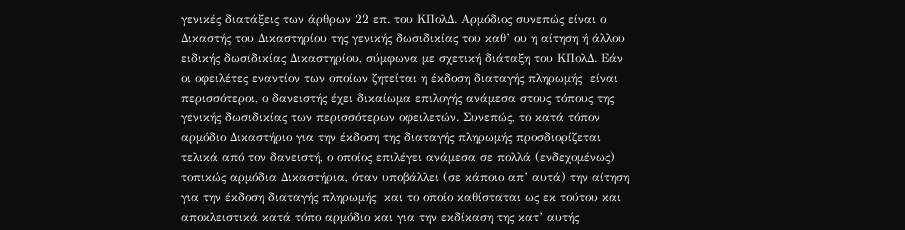γενικές διατάξεις των άρθρων 22 επ. του ΚΠολΔ. Αρμόδιος συνεπώς είναι ο Δικαστής του Δικαστηρίου της γενικής δωσιδικίας του καθ’ ου η αίτηση ή άλλου ειδικής δωσιδικίας Δικαστηρίου, σύμφωνα με σχετική διάταξη του ΚΠολΔ. Εάν οι οφειλέτες εναντίον των οποίων ζητείται η έκδοση διαταγής πληρωμής  είναι περισσότεροι, ο δανειστής έχει δικαίωμα επιλογής ανάμεσα στους τόπους της γενικής δωσιδικίας των περισσότερων οφειλετών. Συνεπώς, το κατά τόπον αρμόδιο Δικαστήριο για την έκδοση της διαταγής πληρωμής προσδιορίζεται τελικά από τον δανειστή, ο οποίος επιλέγει ανάμεσα σε πολλά (ενδεχομένως) τοπικώς αρμόδια Δικαστήρια, όταν υποβάλλει (σε κάποιο απ’ αυτά) την αίτηση για την έκδοση διαταγής πληρωμής  και το οποίο καθίσταται ως εκ τούτου και αποκλειστικά κατά τόπο αρμόδιο και για την εκδίκαση της κατ’ αυτής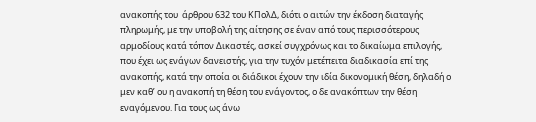ανακοπής του  άρθρου 632 του ΚΠολΔ, διότι ο αιτών την έκδοση διαταγής πληρωμής, με την υποβολή της αίτησης σε έναν από τους περισσότερους αρμοδίους κατά τόπον Δικαστές, ασκεί συγχρόνως και το δικαίωμα επιλογής, που έχει ως ενάγων δανειστής, για την τυχόν μετέπειτα διαδικασία επί της ανακοπής, κατά την οποία οι διάδικοι έχουν την ιδία δικονομική θέση, δηλαδή ο μεν καθ’ ου η ανακοπή τη θέση του ενάγοντος, ο δε ανακόπτων την θέση εναγόμενου. Για τους ως άνω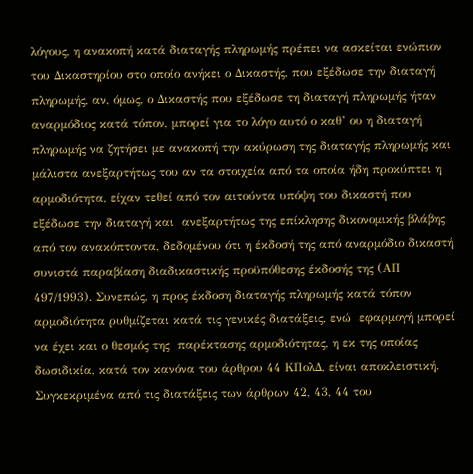λόγους, η ανακοπή κατά διαταγής πληρωμής πρέπει να ασκείται ενώπιον του Δικαστηρίου στο οποίο ανήκει ο Δικαστής, που εξέδωσε την διαταγή πληρωμής, αν, όμως, ο Δικαστής που εξέδωσε τη διαταγή πληρωμής ήταν αναρμόδιος κατά τόπον, μπορεί για το λόγο αυτό ο καθ’ ου η διαταγή πληρωμής να ζητήσει με ανακοπή την ακύρωση της διαταγής πληρωμής και μάλιστα ανεξαρτήτως του αν τα στοιχεία από τα οποία ήδη προκύπτει η αρμοδιότητα, είχαν τεθεί από τον αιτούντα υπόψη του δικαστή που εξέδωσε την διαταγή και  ανεξαρτήτως της επίκλησης δικονομικής βλάβης από τον ανακόπτοντα, δεδομένου ότι η έκδοσή της από αναρμόδιο δικαστή συνιστά παραβίαση διαδικαστικής προϋπόθεσης έκδοσής της (ΑΠ 497/1993). Συνεπώς, η προς έκδοση διαταγής πληρωμής κατά τόπον αρμοδιότητα ρυθμίζεται κατά τις γενικές διατάξεις, ενώ  εφαρμογή μπορεί να έχει και ο θεσμός της  παρέκτασης αρμοδιότητας, η εκ της οποίας δωσιδικία, κατά τον κανόνα του άρθρου 44 ΚΠολΔ, είναι αποκλειστική. Συγκεκριμένα από τις διατάξεις των άρθρων 42, 43, 44 του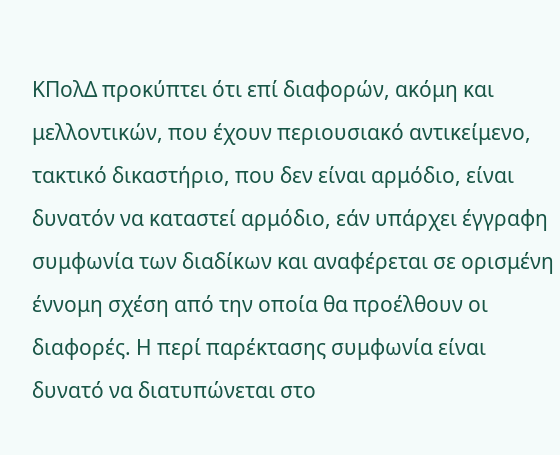ΚΠολΔ προκύπτει ότι επί διαφορών, ακόμη και μελλοντικών, που έχουν περιουσιακό αντικείμενο, τακτικό δικαστήριο, που δεν είναι αρμόδιο, είναι δυνατόν να καταστεί αρμόδιο, εάν υπάρχει έγγραφη συμφωνία των διαδίκων και αναφέρεται σε ορισμένη έννομη σχέση από την οποία θα προέλθουν οι διαφορές. Η περί παρέκτασης συμφωνία είναι δυνατό να διατυπώνεται στο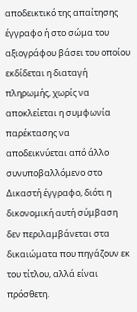αποδεικτικό της απαίτησης έγγραφο ή στο σώμα του αξιογράφου βάσει του οποίου εκδίδεται η διαταγή πληρωμής, χωρίς να αποκλείεται η συμφωνία παρέκτασης να αποδεικνύεται από άλλο συνυποβαλλόμενο στο Δικαστή έγγραφο, διότι η δικονομική αυτή σύμβαση δεν περιλαμβάνεται στα δικαιώματα που πηγάζουν εκ του τίτλου, αλλά είναι πρόσθετη.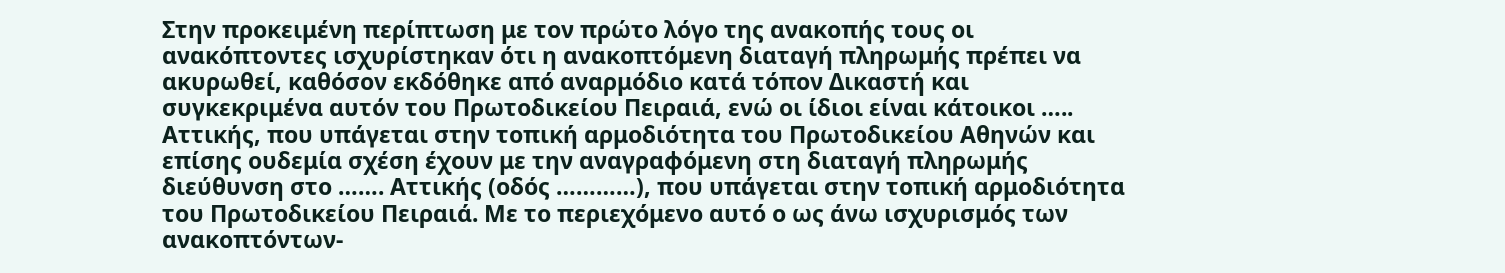Στην προκειμένη περίπτωση με τον πρώτο λόγο της ανακοπής τους οι ανακόπτοντες ισχυρίστηκαν ότι η ανακοπτόμενη διαταγή πληρωμής πρέπει να ακυρωθεί, καθόσον εκδόθηκε από αναρμόδιο κατά τόπον Δικαστή και συγκεκριμένα αυτόν του Πρωτοδικείου Πειραιά, ενώ οι ίδιοι είναι κάτοικοι ….. Αττικής, που υπάγεται στην τοπική αρμοδιότητα του Πρωτοδικείου Αθηνών και επίσης ουδεμία σχέση έχουν με την αναγραφόμενη στη διαταγή πληρωμής διεύθυνση στο ……. Αττικής (οδός …………), που υπάγεται στην τοπική αρμοδιότητα του Πρωτοδικείου Πειραιά. Με το περιεχόμενο αυτό ο ως άνω ισχυρισμός των ανακοπτόντων-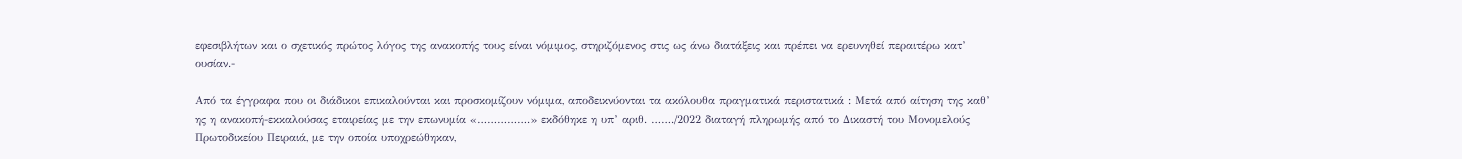εφεσιβλήτων και ο σχετικός πρώτος λόγος της ανακοπής τους είναι νόμιμος, στηριζόμενος στις ως άνω διατάξεις και πρέπει να ερευνηθεί περαιτέρω κατ’ ουσίαν.-

Από τα έγγραφα που οι διάδικοι επικαλούνται και προσκομίζουν νόμιμα, αποδεικνύονται τα ακόλουθα πραγματικά περιστατικά : Μετά από αίτηση της καθ’ ης η ανακοπή-εκκαλούσας εταιρείας με την επωνυμία «…………….» εκδόθηκε η υπ’ αριθ. ……./2022 διαταγή πληρωμής από το Δικαστή του Μονομελούς Πρωτοδικείου Πειραιά, με την οποία υποχρεώθηκαν,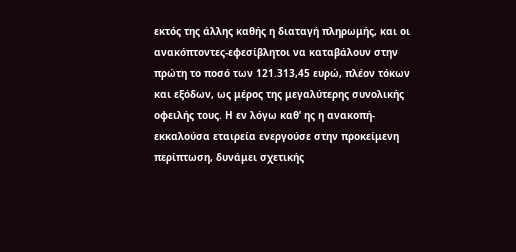εκτός της άλλης καθής η διαταγή πληρωμής, και οι ανακόπτοντες-εφεσίβλητοι να καταβάλουν στην πρώτη το ποσό των 121.313,45 ευρώ, πλέον τόκων και εξόδων, ως μέρος της μεγαλύτερης συνολικής οφειλής τους. Η εν λόγω καθ’ ης η ανακοπή-εκκαλούσα εταιρεία ενεργούσε στην προκείμενη περίπτωση, δυνάμει σχετικής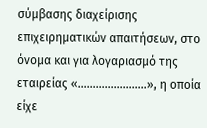σύμβασης διαχείρισης επιχειρηματικών απαιτήσεων, στο όνομα και για λογαριασμό της εταιρείας «…………………..», η οποία είχε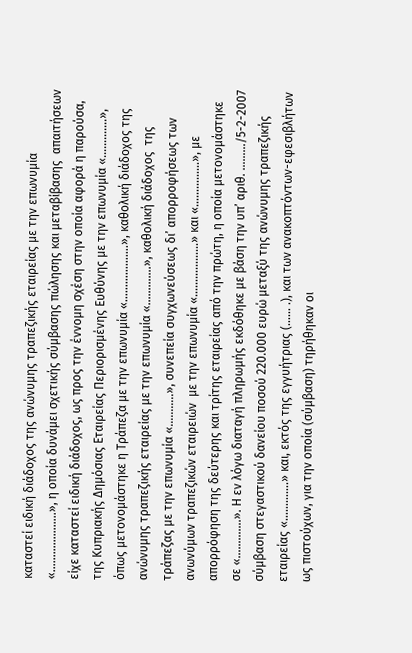καταστεί ειδική διάδοχος της ανώνυμης τραπεζικής εταιρείας με την επωνυμία «………………..», η οποία δυνάμει σχετικής σύμβασης πώλησης και μεταβίβασης  απαιτήσεων είχε καταστεί ειδική διάδοχος, ως προς την έννομη σχέση στην οποία αφορά η παρούσα, της Κυπριακής Δημόσιας Εταιρείας Περιορισμένης Ευθύνης με την επωνυμία «………….», όπως μετονομάστηκε η Τράπεζα με την επωνυμία «……………….», καθολική διάδοχος της ανώνυμης τραπεζικής εταιρείας με την επωνυμία «………….», καθολική διάδοχος  της τράπεζας με την επωνυμία «………..», συνεπεία συγχωνεύσεως δι’ απορροφήσεως των ανωνύμων τραπεζικών εταιρειών  με την επωνυμία «………………» και «……………», με απορρόφηση της δεύτερης και τρίτης εταιρείας από την πρώτη, η οποία μετονομάστηκε σε «………….». Η εν λόγω διαταγή πληρωμής εκδόθηκε με βάση την υπ’ αριθ. ………/5-2-2007 σύμβαση στεγαστικού δανείου ποσού 220.000 ευρώ μεταξύ της ανώνυμης τραπεζικής εταιρείας «………….» και, εκτός της εγγυήτριας (…… .), και των ανακοπτόντων-εφεσιβλήτων ως πιστούχων, για την οποία (σύμβαση) τηρήθηκαν οι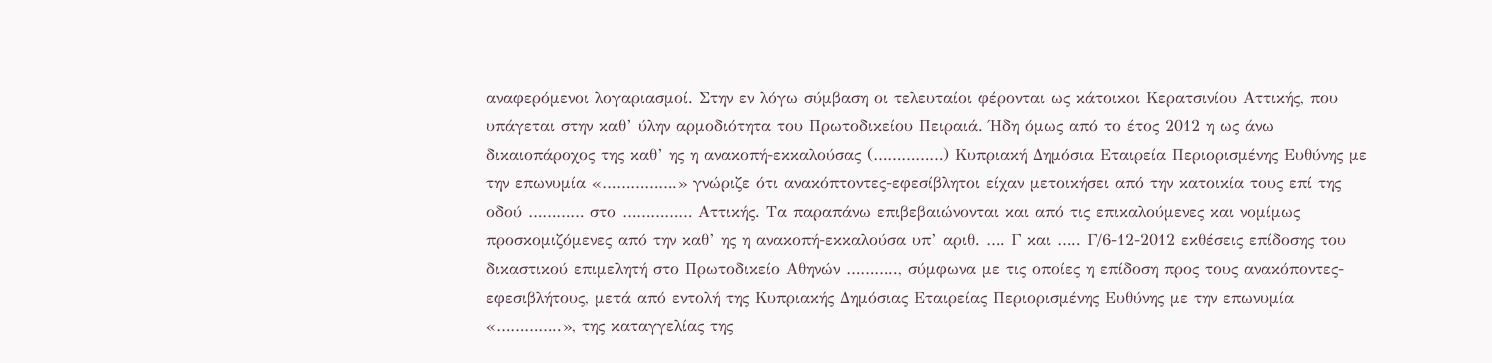αναφερόμενοι λογαριασμοί. Στην εν λόγω σύμβαση οι τελευταίοι φέρονται ως κάτοικοι Κερατσινίου Αττικής, που υπάγεται στην καθ’ ύλην αρμοδιότητα του Πρωτοδικείου Πειραιά. Ήδη όμως από το έτος 2012 η ως άνω δικαιοπάροχος της καθ’ ης η ανακοπή-εκκαλούσας (……………) Κυπριακή Δημόσια Εταιρεία Περιορισμένης Ευθύνης με την επωνυμία «…………….» γνώριζε ότι ανακόπτοντες-εφεσίβλητοι είχαν μετοικήσει από την κατοικία τους επί της οδού ………… στο …………… Αττικής. Τα παραπάνω επιβεβαιώνονται και από τις επικαλούμενες και νομίμως προσκομιζόμενες από την καθ’ ης η ανακοπή-εκκαλούσα υπ’ αριθ. …. Γ και ….. Γ/6-12-2012 εκθέσεις επίδοσης του δικαστικού επιμελητή στο Πρωτοδικείο Αθηνών ……….., σύμφωνα με τις οποίες η επίδοση προς τους ανακόποντες-εφεσιβλήτους, μετά από εντολή της Κυπριακής Δημόσιας Εταιρείας Περιορισμένης Ευθύνης με την επωνυμία «…………..», της καταγγελίας της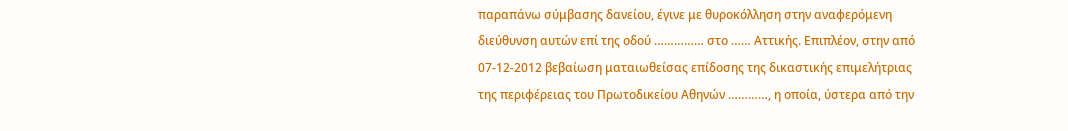παραπάνω σύμβασης δανείου, έγινε με θυροκόλληση στην αναφερόμενη διεύθυνση αυτών επί της οδού …………… στο …… Αττικής. Επιπλέον, στην από 07-12-2012 βεβαίωση ματαιωθείσας επίδοσης της δικαστικής επιμελήτριας της περιφέρειας του Πρωτοδικείου Αθηνών …………, η οποία, ύστερα από την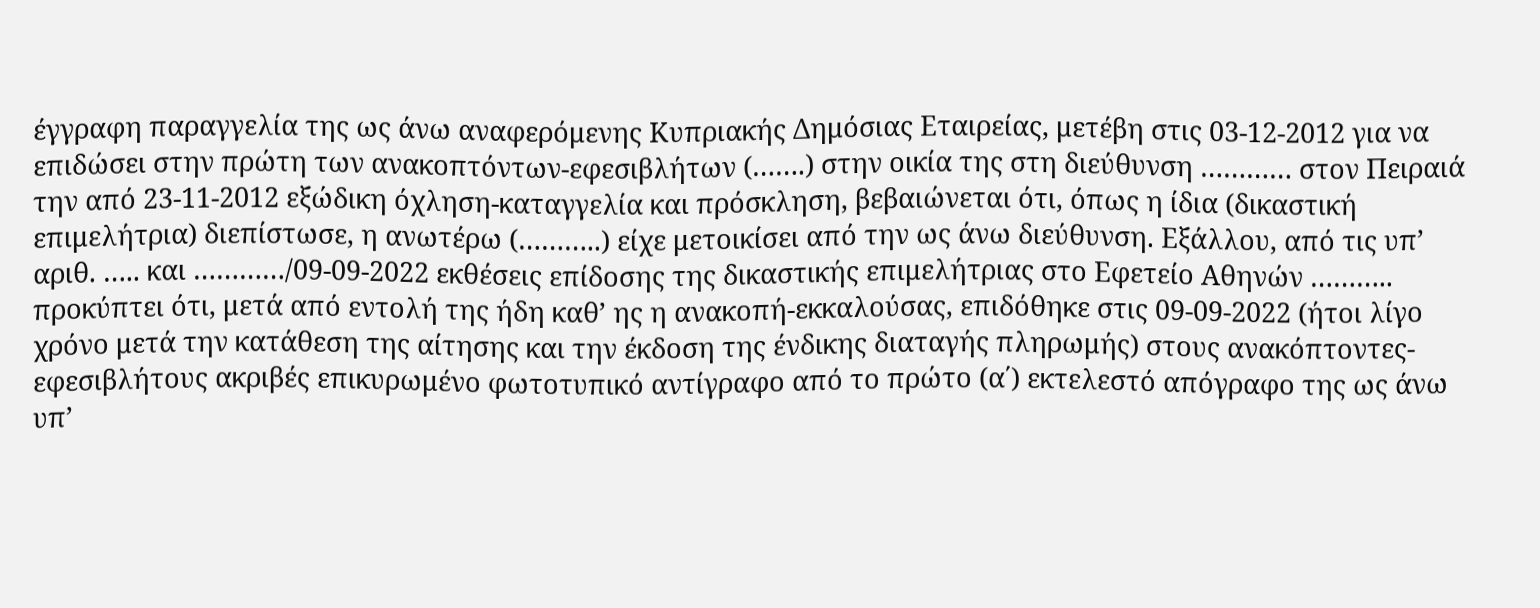έγγραφη παραγγελία της ως άνω αναφερόμενης Κυπριακής Δημόσιας Εταιρείας, μετέβη στις 03-12-2012 για να επιδώσει στην πρώτη των ανακοπτόντων-εφεσιβλήτων (…….) στην οικία της στη διεύθυνση ………… στον Πειραιά την από 23-11-2012 εξώδικη όχληση-καταγγελία και πρόσκληση, βεβαιώνεται ότι, όπως η ίδια (δικαστική επιμελήτρια) διεπίστωσε, η ανωτέρω (………..) είχε μετοικίσει από την ως άνω διεύθυνση. Εξάλλου, από τις υπ’ αριθ. ….. και …………/09-09-2022 εκθέσεις επίδοσης της δικαστικής επιμελήτριας στο Εφετείο Αθηνών ……….. προκύπτει ότι, μετά από εντολή της ήδη καθ’ ης η ανακοπή-εκκαλούσας, επιδόθηκε στις 09-09-2022 (ήτοι λίγο χρόνο μετά την κατάθεση της αίτησης και την έκδοση της ένδικης διαταγής πληρωμής) στους ανακόπτοντες-εφεσιβλήτους ακριβές επικυρωμένο φωτοτυπικό αντίγραφο από το πρώτο (α΄) εκτελεστό απόγραφο της ως άνω υπ’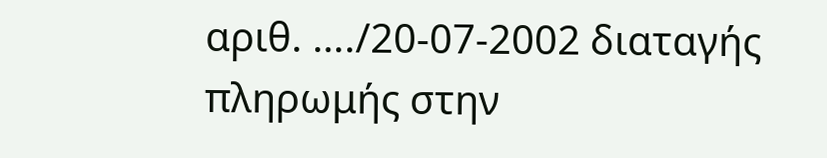αριθ. …./20-07-2002 διαταγής πληρωμής στην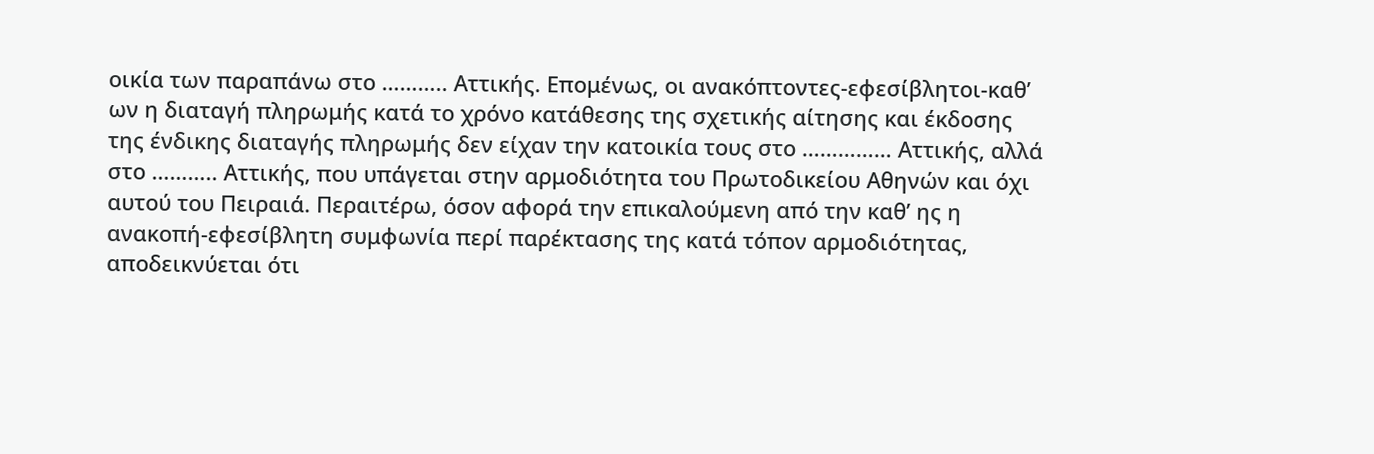οικία των παραπάνω στο ……….. Αττικής. Επομένως, οι ανακόπτοντες-εφεσίβλητοι-καθ’ ων η διαταγή πληρωμής κατά το χρόνο κατάθεσης της σχετικής αίτησης και έκδοσης της ένδικης διαταγής πληρωμής δεν είχαν την κατοικία τους στο …………… Αττικής, αλλά στο ……….. Αττικής, που υπάγεται στην αρμοδιότητα του Πρωτοδικείου Αθηνών και όχι αυτού του Πειραιά. Περαιτέρω, όσον αφορά την επικαλούμενη από την καθ’ ης η ανακοπή-εφεσίβλητη συμφωνία περί παρέκτασης της κατά τόπον αρμοδιότητας, αποδεικνύεται ότι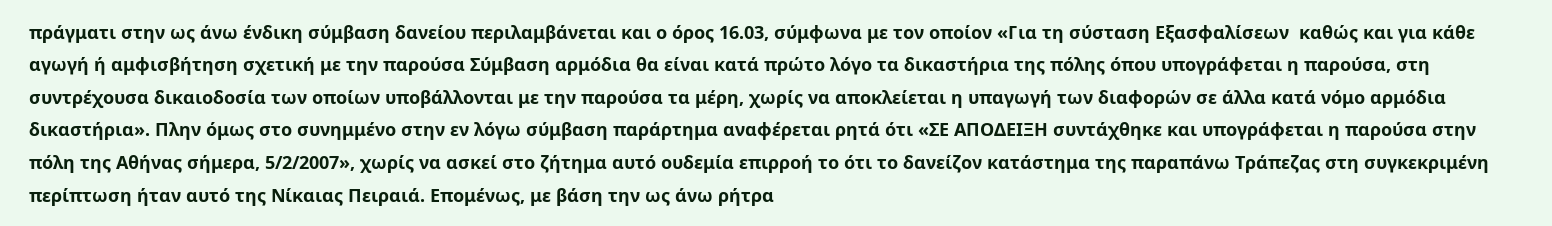πράγματι στην ως άνω ένδικη σύμβαση δανείου περιλαμβάνεται και ο όρος 16.03, σύμφωνα με τον οποίον «Για τη σύσταση Εξασφαλίσεων  καθώς και για κάθε αγωγή ή αμφισβήτηση σχετική με την παρούσα Σύμβαση αρμόδια θα είναι κατά πρώτο λόγο τα δικαστήρια της πόλης όπου υπογράφεται η παρούσα, στη συντρέχουσα δικαιοδοσία των οποίων υποβάλλονται με την παρούσα τα μέρη, χωρίς να αποκλείεται η υπαγωγή των διαφορών σε άλλα κατά νόμο αρμόδια δικαστήρια». Πλην όμως στο συνημμένο στην εν λόγω σύμβαση παράρτημα αναφέρεται ρητά ότι «ΣΕ ΑΠΟΔΕΙΞΗ συντάχθηκε και υπογράφεται η παρούσα στην πόλη της Αθήνας σήμερα, 5/2/2007», χωρίς να ασκεί στο ζήτημα αυτό ουδεμία επιρροή το ότι το δανείζον κατάστημα της παραπάνω Τράπεζας στη συγκεκριμένη περίπτωση ήταν αυτό της Νίκαιας Πειραιά. Επομένως, με βάση την ως άνω ρήτρα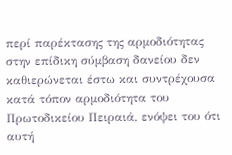περί παρέκτασης της αρμοδιότητας στην επίδικη σύμβαση δανείου δεν καθιερώνεται έστω και συντρέχουσα κατά τόπον αρμοδιότητα του Πρωτοδικείου Πειραιά, ενόψει του ότι αυτή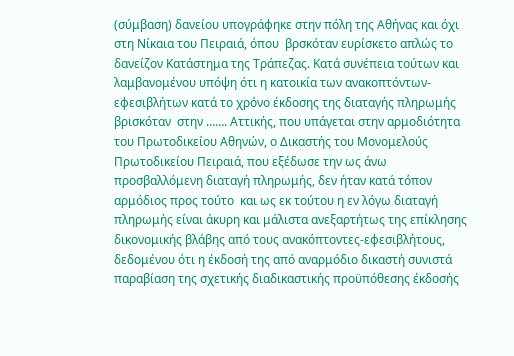(σύμβαση) δανείου υπογράφηκε στην πόλη της Αθήνας και όχι στη Νίκαια του Πειραιά, όπου  βρσκόταν ευρίσκετο απλώς το δανείζον Κατάστημα της Τράπεζας. Κατά συνέπεια τούτων και λαμβανομένου υπόψη ότι η κατοικία των ανακοπτόντων-εφεσιβλήτων κατά το χρόνο έκδοσης της διαταγής πληρωμής βρισκόταν  στην ……. Αττικής, που υπάγεται στην αρμοδιότητα του Πρωτοδικείου Αθηνών, ο Δικαστής του Μονομελούς Πρωτοδικείου Πειραιά, που εξέδωσε την ως άνω προσβαλλόμενη διαταγή πληρωμής, δεν ήταν κατά τόπον αρμόδιος προς τούτο  και ως εκ τούτου η εν λόγω διαταγή πληρωμής είναι άκυρη και μάλιστα ανεξαρτήτως της επίκλησης δικονομικής βλάβης από τους ανακόπτοντες-εφεσιβλήτους, δεδομένου ότι η έκδοσή της από αναρμόδιο δικαστή συνιστά παραβίαση της σχετικής διαδικαστικής προϋπόθεσης έκδοσής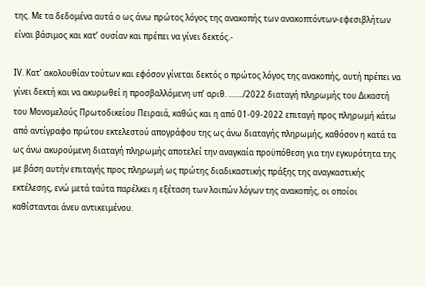της. Με τα δεδομένα αυτά ο ως άνω πρώτος λόγος της ανακοπής των ανακοπτόντων-εφεσιβλήτων είναι βάσιμος και κατ’ ουσίαν και πρέπει να γίνει δεκτός.-

ΙV. Κατ’ ακολουθίαν τούτων και εφόσον γίνεται δεκτός ο πρώτος λόγος της ανακοπής, αυτή πρέπει να γίνει δεκτή και να ακυρωθεί η προσβαλλόμενη υπ’ αριθ. ……./2022 διαταγή πληρωμής του Δικαστή του Μονομελούς Πρωτοδικείου Πειραιά, καθώς και η από 01-09-2022 επιταγή προς πληρωμή κάτω από αντίγραφο πρώτου εκτελεστού απογράφου της ως άνω διαταγής πληρωμής, καθόσον η κατά τα ως άνω ακυρούμενη διαταγή πληρωμής αποτελεί την αναγκαία προϋπόθεση για την εγκυρότητα της με βάση αυτήν επιταγής προς πληρωμή ως πρώτης διαδικαστικής πράξης της αναγκαστικής εκτέλεσης, ενώ μετά ταύτα παρέλκει η εξέταση των λοιπών λόγων της ανακοπής, οι οποίοι καθίστανται άνευ αντικειμένου.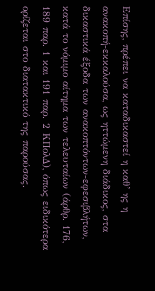Επίσης, πρέπει να καταδικαστεί η καθ’ ης η ανακοπή-εκκαλούσα, ως ηττώμενη διάδικος, στα δικαστικά έξοδα των ανακοπτόντων-εφεσιβλήτων, κατά το νόμιμο αίτημα των τελευταίων (άρθρ. 176, 189 παρ. 1 και 191 παρ. 2 ΚΠολΔ), όπως ειδικότερα ορίζεται στο διατακτικό της παρούσας.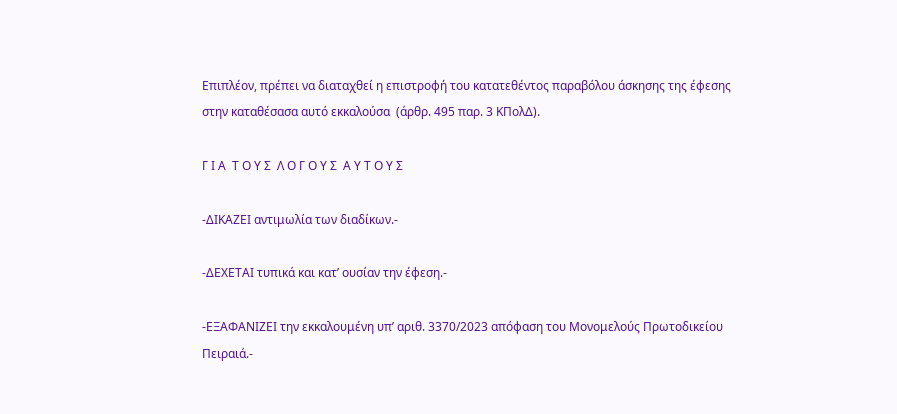Επιπλέον, πρέπει να διαταχθεί η επιστροφή του κατατεθέντος παραβόλου άσκησης της έφεσης στην καταθέσασα αυτό εκκαλούσα  (άρθρ. 495 παρ. 3 ΚΠολΔ).

Γ Ι Α  Τ Ο Υ Σ  Λ Ο Γ Ο Υ Σ  Α Υ Τ Ο Υ Σ

-ΔΙΚΑΖΕΙ αντιμωλία των διαδίκων.-

-ΔΕΧΕΤΑΙ τυπικά και κατ’ ουσίαν την έφεση.-

-ΕΞΑΦΑΝΙΖΕΙ την εκκαλουμένη υπ’ αριθ. 3370/2023 απόφαση του Μονομελούς Πρωτοδικείου Πειραιά.-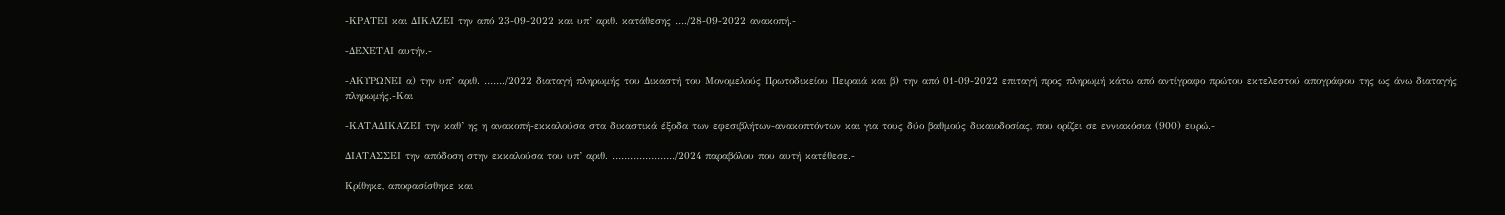-ΚΡΑΤΕΙ και ΔΙΚΑΖΕΙ την από 23-09-2022 και υπ’ αριθ. κατάθεσης …./28-09-2022 ανακοπή.-

-ΔΕΧΕΤΑΙ αυτήν.-

-ΑΚΥΡΩΝΕΙ α) την υπ’ αριθ. ……./2022 διαταγή πληρωμής του Δικαστή του Μονομελούς Πρωτοδικείου Πειραιά και β) την από 01-09-2022 επιταγή προς πληρωμή κάτω από αντίγραφο πρώτου εκτελεστού απογράφου της ως άνω διαταγής πληρωμής.-Και

-ΚΑΤΑΔΙΚΑΖΕΙ την καθ’ ης η ανακοπή-εκκαλούσα στα δικαστικά έξοδα των εφεσιβλήτων-ανακοπτόντων και για τους δύο βαθμούς δικαιοδοσίας, που ορίζει σε εννιακόσια (900) ευρώ.-

ΔΙΑΤΑΣΣΕΙ την απόδοση στην εκκαλούσα του υπ’ αριθ. …………………/2024 παραβόλου που αυτή κατέθεσε.-

Κρίθηκε, αποφασίσθηκε και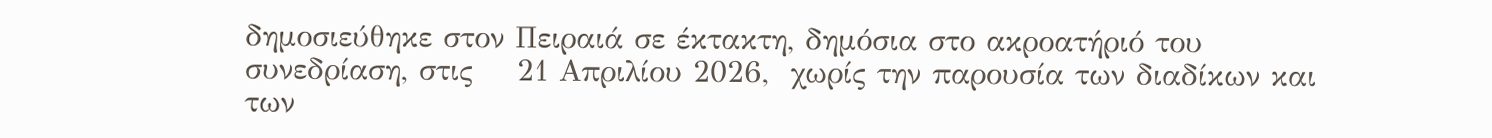δημοσιεύθηκε στον Πειραιά σε έκτακτη, δημόσια στο ακροατήριό του συνεδρίαση, στις    21 Απριλίου 2026,  χωρίς την παρουσία των διαδίκων και των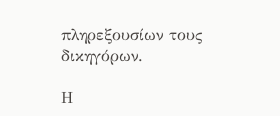πληρεξουσίων τους δικηγόρων.

Η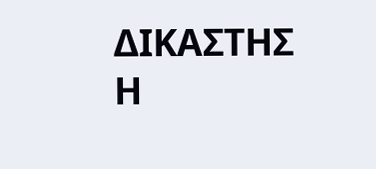ΔΙΚΑΣΤΗΣ                                              Η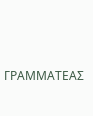ΓΡΑΜΜΑΤΕΑΣ